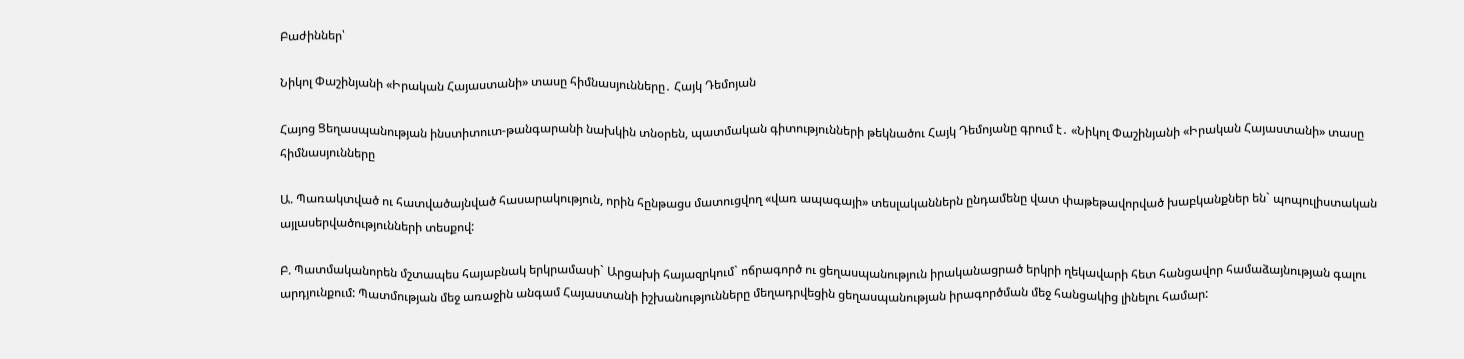Բաժիններ՝

Նիկոլ Փաշինյանի «Իրական Հայաստանի» տասը հիմնասյունները․ Հայկ Դեմոյան

Հայոց Ցեղասպանության ինստիտուտ-թանգարանի նախկին տնօրեն, պատմական գիտությունների թեկնածու Հայկ Դեմոյանը գրում է․ «Նիկոլ Փաշինյանի «Իրական Հայաստանի» տասը հիմնասյունները

Ա. Պառակտված ու հատվածայնված հասարակություն, որին հընթացս մատուցվող «վառ ապագայի» տեսլականներն ընդամենը վատ փաթեթավորված խաբկանքներ են` պոպուլիստական այլասերվածությունների տեսքով:

Բ. Պատմականորեն մշտապես հայաբնակ երկրամասի` Արցախի հայազրկում` ոճրագործ ու ցեղասպանություն իրականացրած երկրի ղեկավարի հետ հանցավոր համաձայնության գալու արդյունքում: Պատմության մեջ առաջին անգամ Հայաստանի իշխանությունները մեղադրվեցին ցեղասպանության իրագործման մեջ հանցակից լինելու համար: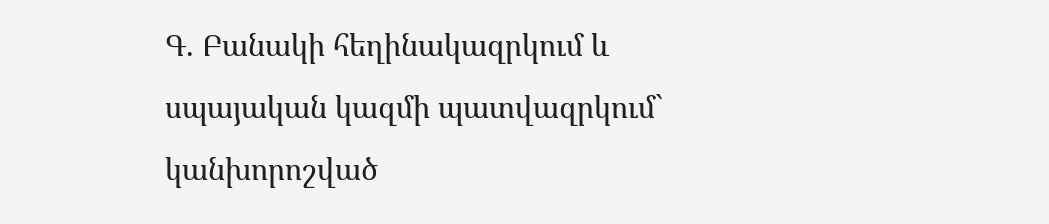Գ. Բանակի հեղինակազրկում և սպայական կազմի պատվազրկում` կանխորոշված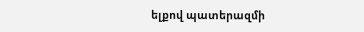ելքով պատերազմի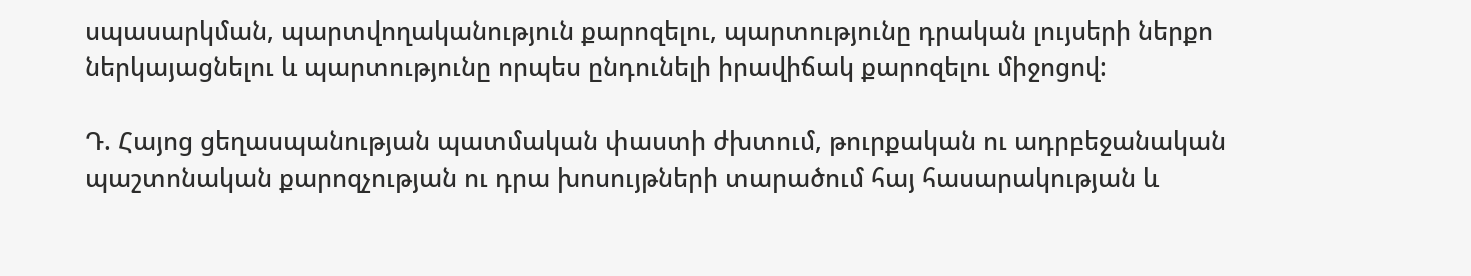սպասարկման, պարտվողականություն քարոզելու, պարտությունը դրական լույսերի ներքո ներկայացնելու և պարտությունը որպես ընդունելի իրավիճակ քարոզելու միջոցով:

Դ. Հայոց ցեղասպանության պատմական փաստի ժխտում, թուրքական ու ադրբեջանական պաշտոնական քարոզչության ու դրա խոսույթների տարածում հայ հասարակության և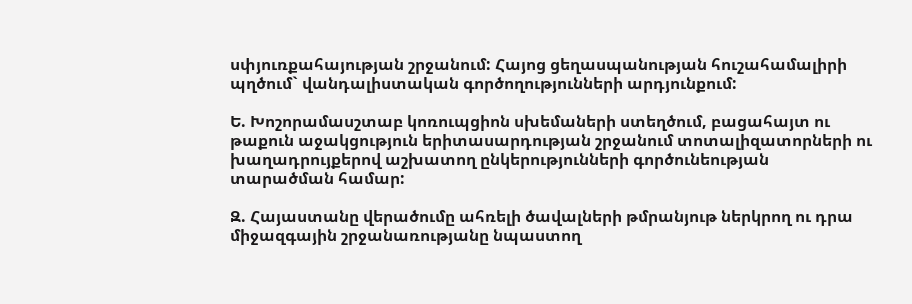սփյուռքահայության շրջանում: Հայոց ցեղասպանության հուշահամալիրի պղծում` վանդալիստական գործողությունների արդյունքում:

Ե. Խոշորամասշտաբ կոռուպցիոն սխեմաների ստեղծում, բացահայտ ու թաքուն աջակցություն երիտասարդության շրջանում տոտալիզատորների ու խաղադրույքերով աշխատող ընկերությունների գործունեության տարածման համար:

Զ. Հայաստանը վերածումը ահռելի ծավալների թմրանյութ ներկրող ու դրա միջազգային շրջանառությանը նպաստող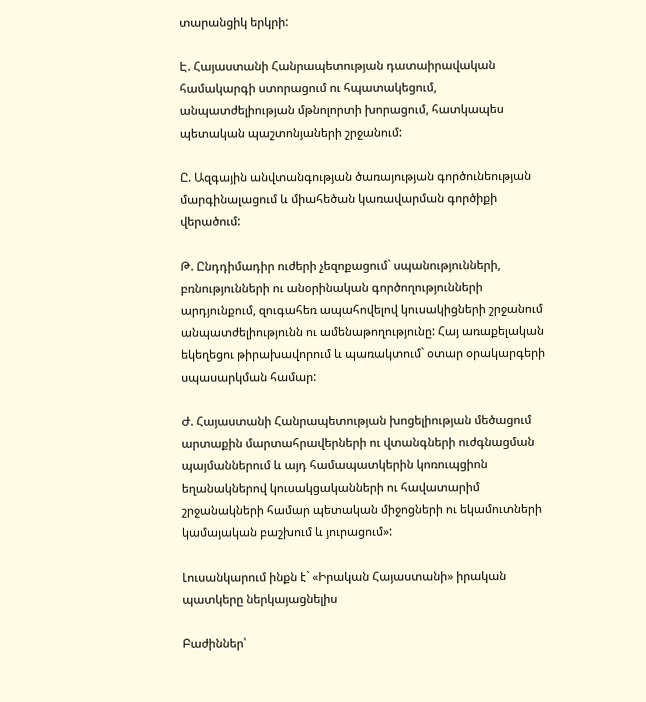տարանցիկ երկրի:

Է. Հայաստանի Հանրապետության դատաիրավական համակարգի ստորացում ու հպատակեցում, անպատժելիության մթնոլորտի խորացում, հատկապես պետական պաշտոնյաների շրջանում:

Ը. Ազգային անվտանգության ծառայության գործունեության մարգինալացում և միահեծան կառավարման գործիքի վերածում:

Թ. Ընդդիմադիր ուժերի չեզոքացում` սպանությունների, բռնությունների ու անօրինական գործողությունների արդյունքում, զուգահեռ ապահովելով կուսակիցների շրջանում անպատժելիությունն ու ամենաթողությունը: Հայ առաքելական եկեղեցու թիրախավորում և պառակտում` օտար օրակարգերի սպասարկման համար:

Ժ. Հայաստանի Հանրապետության խոցելիության մեծացում արտաքին մարտահրավերների ու վտանգների ուժգնացման պայմաններում և այդ համապատկերին կոռուպցիոն եղանակներով կուսակցականների ու հավատարիմ շրջանակների համար պետական միջոցների ու եկամուտների կամայական բաշխում և յուրացում»:

Լուսանկարում ինքն է` «Իրական Հայաստանի» իրական պատկերը ներկայացնելիս

Բաժիններ՝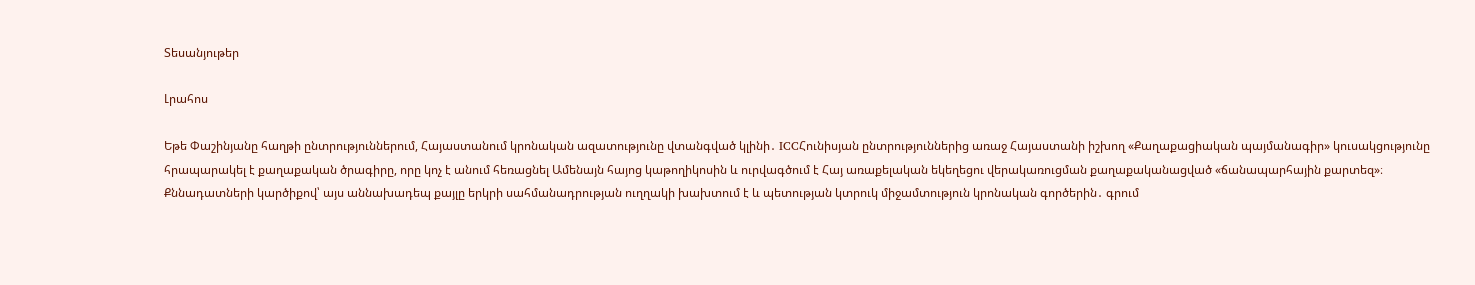Տեսանյութեր

Լրահոս

Եթե Փաշինյանը հաղթի ընտրություններում, Հայաստանում կրոնական ազատությունը վտանգված կլինի․ ICCՀունիսյան ընտրություններից առաջ Հայաստանի իշխող «Քաղաքացիական պայմանագիր» կուսակցությունը հրապարակել է քաղաքական ծրագիրը, որը կոչ է անում հեռացնել Ամենայն հայոց կաթողիկոսին և ուրվագծում է Հայ առաքելական եկեղեցու վերակառուցման քաղաքականացված «ճանապարհային քարտեզ»։ Քննադատների կարծիքով՝ այս աննախադեպ քայլը երկրի սահմանադրության ուղղակի խախտում է և պետության կտրուկ միջամտություն կրոնական գործերին․ գրում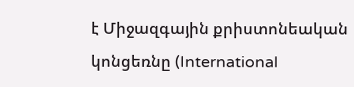է Միջազգային քրիստոնեական կոնցեռնը (International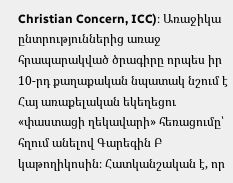Christian Concern, ICC)։ Առաջիկա ընտրություններից առաջ հրապարակված ծրագիրը որպես իր 10-րդ քաղաքական նպատակ նշում է Հայ առաքելական եկեղեցու «փաստացի ղեկավարի» հեռացումը՝ հղում անելով Գարեգին Բ կաթողիկոսին։ Հատկանշական է, որ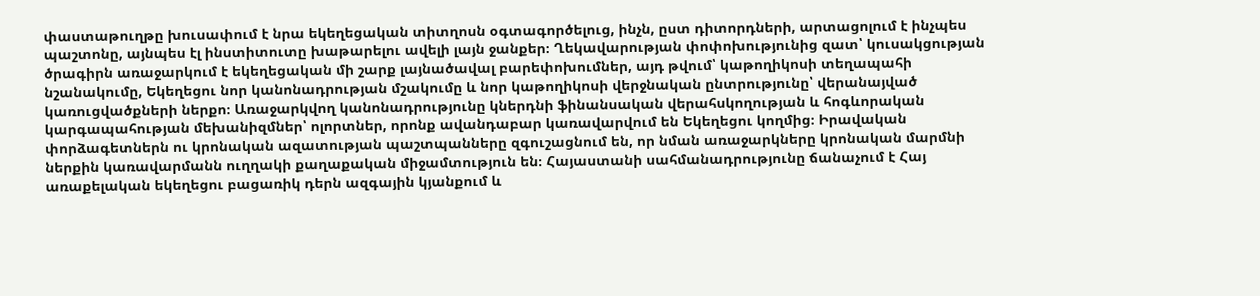փաստաթուղթը խուսափում է նրա եկեղեցական տիտղոսն օգտագործելուց, ինչն, ըստ դիտորդների, արտացոլում է ինչպես պաշտոնը, այնպես էլ ինստիտուտը խաթարելու ավելի լայն ջանքեր։ Ղեկավարության փոփոխությունից զատ՝ կուսակցության ծրագիրն առաջարկում է եկեղեցական մի շարք լայնածավալ բարեփոխումներ, այդ թվում՝ կաթողիկոսի տեղապահի նշանակումը, Եկեղեցու նոր կանոնադրության մշակումը և նոր կաթողիկոսի վերջնական ընտրությունը՝ վերանայված կառուցվածքների ներքո։ Առաջարկվող կանոնադրությունը կներդնի ֆինանսական վերահսկողության և հոգևորական կարգապահության մեխանիզմներ՝ ոլորտներ, որոնք ավանդաբար կառավարվում են Եկեղեցու կողմից։ Իրավական փորձագետներն ու կրոնական ազատության պաշտպանները զգուշացնում են, որ նման առաջարկները կրոնական մարմնի ներքին կառավարմանն ուղղակի քաղաքական միջամտություն են։ Հայաստանի սահմանադրությունը ճանաչում է Հայ առաքելական եկեղեցու բացառիկ դերն ազգային կյանքում և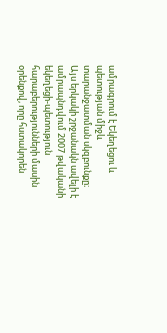ամրագրում է Եկեղեցու և պետության միջև տարանջատման սկզբունքը։ Այս երկակի շրջանակն ավելի է ամրապնդվում 2007 թվականի եկեղեցի-պետություն հարաբերությունների մասին օրենքով, որը հստակորեն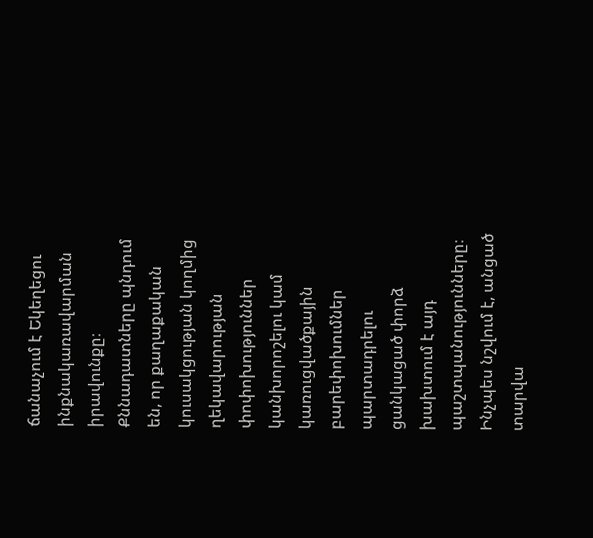ճանաչում է Եկեղեցու ինքնակառավարման իրավունքը։ Քննադատները պնդում են, որ քաղաքական կուսակցության կողմից ղեկավարության փոփոխություններ կանխորոշելու կամ կառուցվածքային բարեփոխումներ պարտադրելու ցանկացած փորձ խախտում է այդ պաշտպանությունները։ Ինչպես նշվում է, անցած տարվա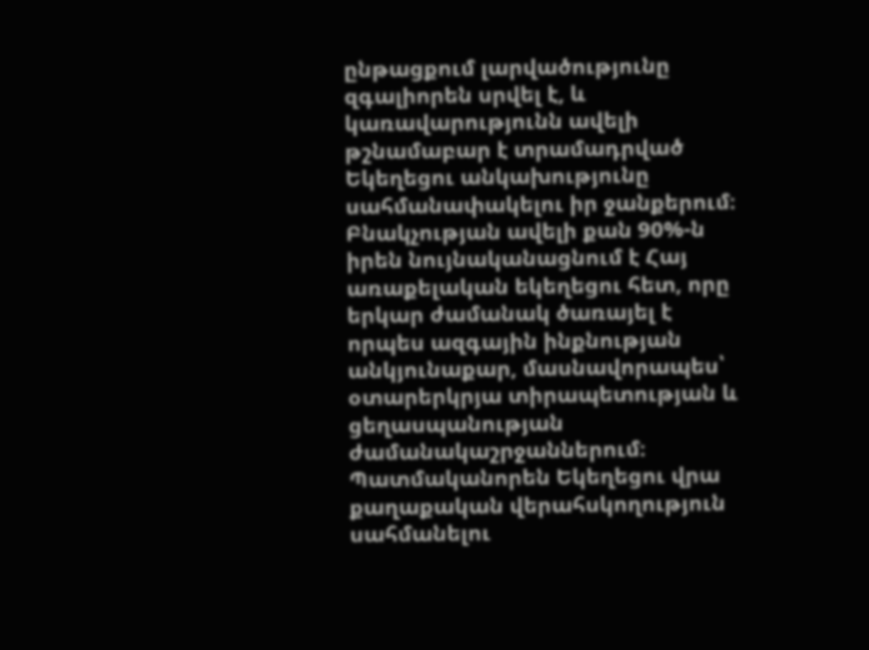ընթացքում լարվածությունը զգալիորեն սրվել է, և կառավարությունն ավելի թշնամաբար է տրամադրված Եկեղեցու անկախությունը սահմանափակելու իր ջանքերում։ Բնակչության ավելի քան 90%-ն իրեն նույնականացնում է Հայ առաքելական եկեղեցու հետ, որը երկար ժամանակ ծառայել է որպես ազգային ինքնության անկյունաքար, մասնավորապես՝ օտարերկրյա տիրապետության և ցեղասպանության ժամանակաշրջաններում։ Պատմականորեն Եկեղեցու վրա քաղաքական վերահսկողություն սահմանելու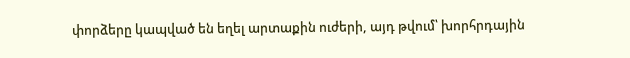փորձերը կապված են եղել արտաքին ուժերի, այդ թվում՝ խորհրդային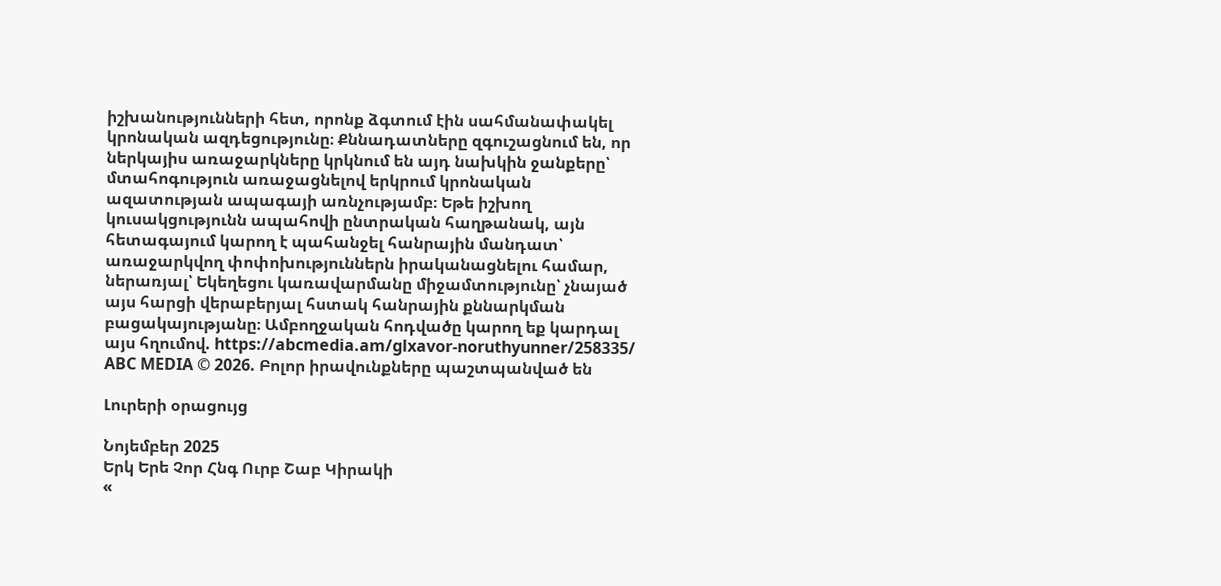իշխանությունների հետ, որոնք ձգտում էին սահմանափակել կրոնական ազդեցությունը։ Քննադատները զգուշացնում են, որ ներկայիս առաջարկները կրկնում են այդ նախկին ջանքերը՝ մտահոգություն առաջացնելով երկրում կրոնական ազատության ապագայի առնչությամբ։ Եթե իշխող կուսակցությունն ապահովի ընտրական հաղթանակ, այն հետագայում կարող է պահանջել հանրային մանդատ՝ առաջարկվող փոփոխություններն իրականացնելու համար, ներառյալ՝ Եկեղեցու կառավարմանը միջամտությունը՝ չնայած այս հարցի վերաբերյալ հստակ հանրային քննարկման բացակայությանը։ Ամբողջական հոդվածը կարող եք կարդալ այս հղումով. https://abcmedia.am/glxavor-noruthyunner/258335/ ABC MEDIA © 2026. Բոլոր իրավունքները պաշտպանված են

Լուրերի օրացույց

Նոյեմբեր 2025
Երկ Երե Չոր Հնգ Ուրբ Շաբ Կիրակի
«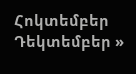Հոկտեմբեր   Դեկտեմբեր »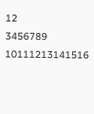12
3456789
10111213141516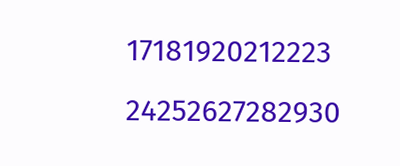17181920212223
24252627282930